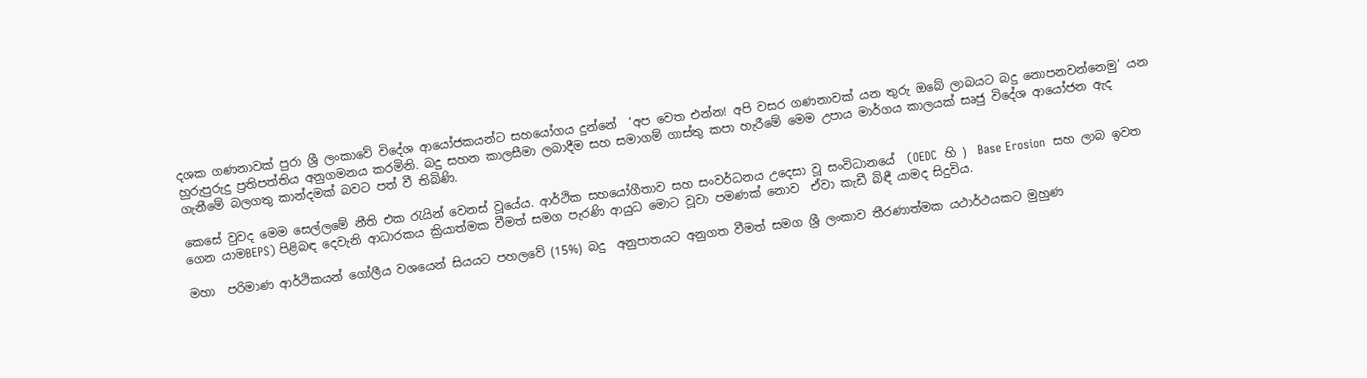දශක ගණනාවක් පුරා ශ්‍රී ලංකාවේ විදේශ ආයෝජකයන්ට සහයෝගය දුන්නේ  ‘අප වෙත එන්න! අපි වසර ගණනාවක් යන තුරු ඔබේ ලාබයට බදු නොපනවන්නෙමු’ යන හුරුපුරුදු ප්‍රතිපත්තිය අනුගමනය කරමිනි. බදු සහන කාලසීමා ලබාදීම සහ සමාගම් ගාස්තු කපා හැරීමේ මෙම උපාය මාර්ගය කාලයක් සෘජු විදේශ ආයෝජන ඇද ගැනීමේ බලගතු කාන්දමක් බවට පත් වී තිබිණි.

කෙසේ වුවද මෙම සෙල්ලමේ නීති එක රැයින් වෙනස් වූයේය. ආර්ථික සහයෝගීතාව සහ සංවර්ධනය උදෙසා වූ සංවිධානයේ  (OEDC  හි )  Base Erosion  සහ ලාබ ඉවත ගෙන යාමBEPS) පිළිබඳ දෙවැනි ආධාරකය ක්‍රියාත්මක වීමත් සමග පැරණි ආයුධ මොට වූවා පමණක් නොව  ඒවා කැඩී බිඳී යාමද සිදුවිය.

මහා  පරිමාණ ආර්ථිකයන් ගෝලීය වශයෙන් සියයට පහලවේ (15%) බදු  අනුපාතයට අනුගත වීමත් සමග ශ්‍රී ලංකාව තීරණාත්මක යථාර්ථයකට මුහුණ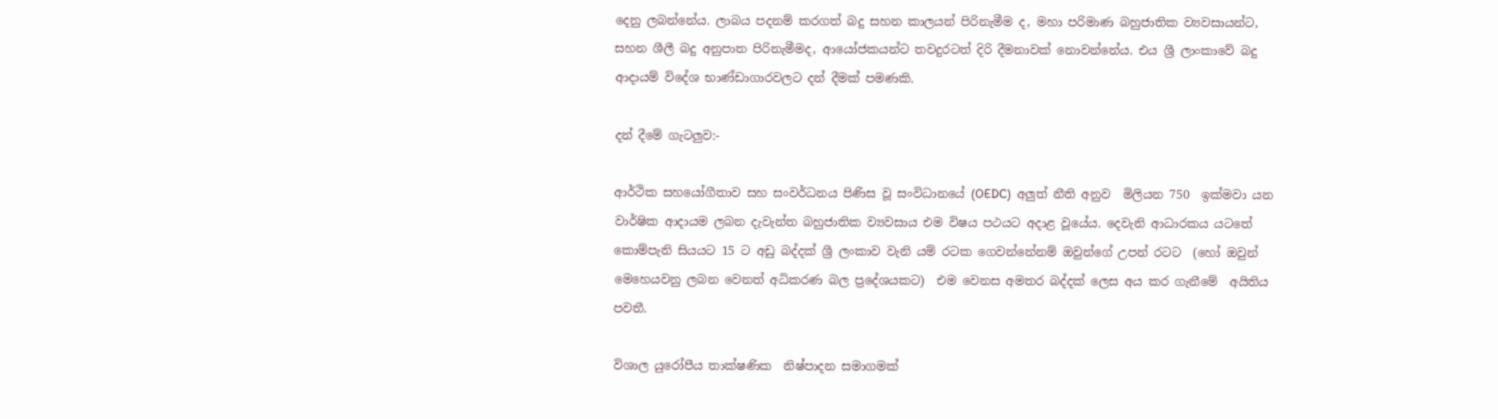දෙනු ලබන්නේය. ලාබය පදනම් කරගත් බදු සහන කාලයන් පිරිනැමීම ද, මහා පරිමාණ බහුජාතික ව්‍යවසායන්ට, සහන ශීලී බදු අනුපාත පිරිනැමීමද, ආයෝජකයන්ට තවදුරටත් දිරි දීමනාවක් නොවන්නේය. එය ශ්‍රී ලාංකාවේ බදු ආදායම් විදේශ භාණ්ඩාගාරවලට දන් දීමක් පමණකි.

දන් දීමේ ගැටලු‍ව:-

ආර්ථික සහයෝගීතාව සහ සංවර්ධනය පිණිස වූ සංවිධානයේ (OEDC)  අලු‍ත් නීති අනුව  මිලියන 750  ඉක්මවා යන වාර්ෂික ආදායම ලබන දැවැන්ත බහුජාතික ව්‍යවසාය එම විෂය පථයට අදාළ වූයේය. දෙවැනි ආධාරකය යටතේ කොම්පැනි සියයට 15 ට අඩු බද්දක් ශ්‍රී ලංකාව වැනි යම් රටක ගෙවන්නේනම් ඔවුන්ගේ උපන් රටට  (හෝ ඔවුන් මෙහෙයවනු ලබන වෙනත් අධිකරණ බල ප්‍රදේශයකට)  එම වෙනස අමතර බද්දක් ලෙස අය කර ගැනීමේ  අයිතිය පවතී.

විශාල යුරෝපීය තාක්ෂණික  නිෂ්පාදන සමාගමක්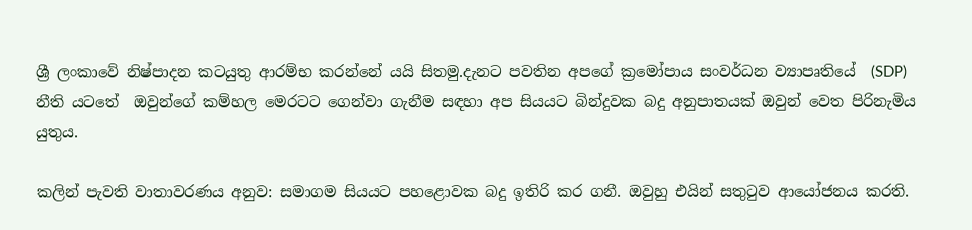ශ්‍රී ලංකාවේ නිෂ්පාදන කටයුතු ආරම්භ කරන්නේ යයි සිතමු.දැනට පවතින අපගේ ක්‍රමෝපාය සංවර්ධන ව්‍යාපෘතියේ  (SDP) නීති යටතේ  ඔවුන්ගේ කම්හල මෙරටට ගෙන්වා ගැනීම සඳහා අප සියයට බින්දුවක බදු අනුපාතයක් ඔවුන් වෙත පිරිනැමිය යුතුය.

කලින් පැවති වාතාවරණය අනුව: සමාගම සියයට පහළොවක බදු ඉතිරි කර ගනී. ඔවුහු එයින් සතුටුව ආයෝජනය කරති.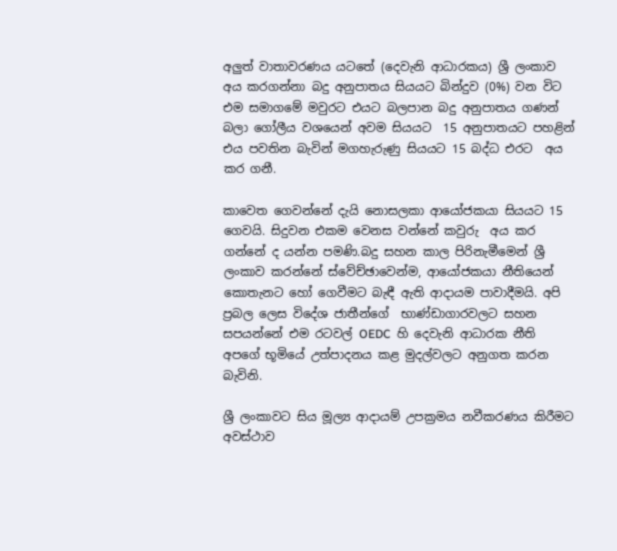අලු‍ත් වාතාවරණය යටතේ (දෙවැනි ආධාරකය) ශ්‍රී ලංකාව  අය කරගන්නා බදු අනුපාතය සියයට බින්දුව (0%) වන විට එම සමාගමේ මවුරට එයට බලපාන බදු අනුපාතය ගණන් බලා ගෝලීය වශයෙන් අවම සියයට  15 අනුපාතයට පහළින් එය පවතින බැවින් මගහැරුණු සියයට 15 බද්ධ එරට  අය කර ගනී.

කාවෙත ගෙවන්නේ දැයි නොසලකා ආයෝජකයා සියයට 15 ගෙවයි. සිදුවන එකම වෙනස වන්නේ කවුරු  අය කර ගන්නේ ද යන්න පමණි.බදු සහන කාල පිරිනැමීමෙන් ශ්‍රී ලංකාව කරන්නේ ස්වේච්ඡාවෙන්ම, ආයෝජකයා නීතියෙන්  කොතැනට හෝ ගෙවීමට බැඳී ඇති ආදායම පාවාදීමයි. අපි ප්‍රබල ලෙස විදේශ ජාතීන්ගේ  භාණ්ඩාගාරවලට සහන සපයන්නේ එම රටවල් OEDC  හි දෙවැනි ආධාරක නීති අපගේ භූමියේ උත්පාදනය කළ මුදල්වලට අනුගත කරන බැවිනි.

ශ්‍රී ලංකාවට සිය මූල්‍ය ආදායම් උපක්‍රමය නවීකරණය කිරීමට අවස්ථාව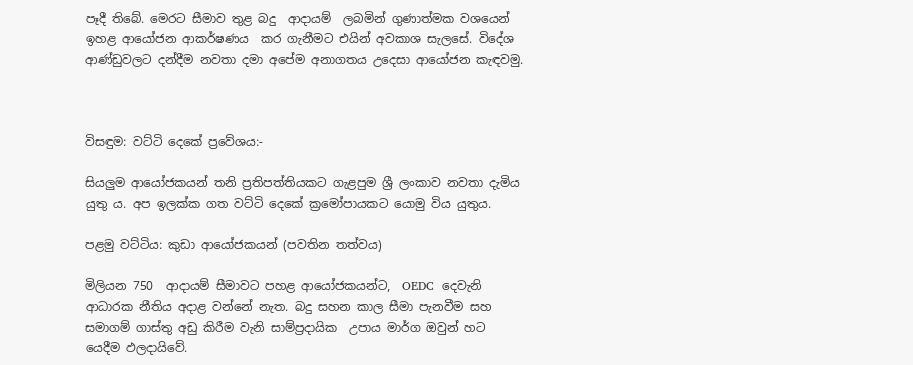පෑදී තිබේ. මෙරට සීමාව තුළ බදු  ආදායම්  ලබමින් ගුණාත්මක වශයෙන් ඉහළ ආයෝජන ආකර්ෂණය  කර ගැනීමට එයින් අවකාශ සැලසේ. විදේශ ආණ්ඩුවලට දන්දීම නවතා දමා අපේම අනාගතය උදෙසා ආයෝජන කැඳවමු.



විසඳුම: වට්ටි දෙකේ ප්‍රවේශය:-

සියලු‍ම ආයෝජකයන් තනි ප්‍රතිපත්තියකට ගැළපුම ශ්‍රී ලංකාව නවතා දැමිය යුතු ය. අප ඉලක්ක ගත වට්ටි දෙකේ ක්‍රමෝපායකට යොමු විය යුතුය.

පළමු වට්ටිය: කුඩා ආයෝජකයන් (පවතින තත්වය)

මිලියන 750  ආදායම් සීමාවට පහළ ආයෝජකයන්ට,  OEDC  දෙවැනි ආධාරක නීතිය අදාළ වන්නේ නැත. බදු සහන කාල සීමා පැනවීම සහ සමාගම් ගාස්තු අඩු කිරීම වැනි සාම්ප්‍රදායික  උපාය මාර්ග ඔවුන් හට යෙදීම ඵලදායිවේ.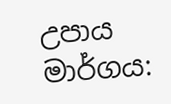උපාය මාර්ගය: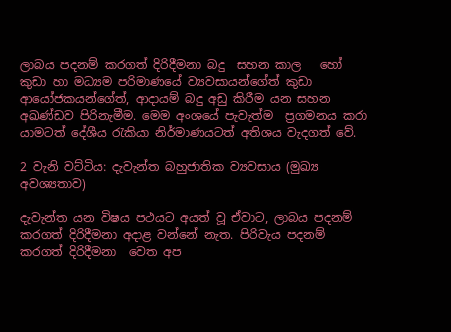ලාබය පදනම් කරගත් දිරිදීමනා බදු  සහන කාල   හෝ කුඩා හා මධ්‍යම පරිමාණයේ ව්‍යවසායන්ගේත් කුඩා ආයෝජකයන්ගේත්, ආදායම් බදු අඩු කිරීම යන සහන අඛණ්ඩව පිරිනැමීම. මෙම අංශයේ පැවැත්ම  ප්‍රගමනය කරා යාමටත් දේශීය රැකියා නිර්මාණයටත් අතිශය වැදගත් වේ.

2 වැනි වට්ටිය: දැවැන්ත බහුජාතික ව්‍යවසාය (මුඛ්‍ය අවශ්‍යතාව)

දැවැන්ත යන විෂය පථයට අයත් වූ ඒවාට, ලාබය පදනම් කරගත් දිරිදීමනා අදාළ වන්නේ නැත. පිරිවැය පදනම් කරගත් දිරිදීමනා  වෙත අප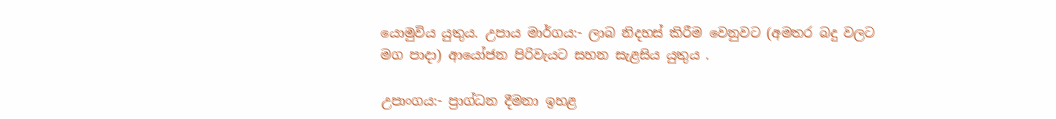යොමුවිය යුතුය. උපාය මාර්ගය:- ලාබ නිදහස් කිරීම වෙනුවට (අමතර බදු වලට මග පාදා) ආයෝජන පිරිවැයට සහන සැළසිය යුතුය .

උපාංගය:- ප්‍රාග්ධන දීමනා ඉහළ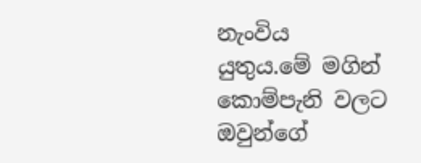නැංවිය යුතුය.මේ මගින් කොම්පැනි වලට ඔවුන්ගේ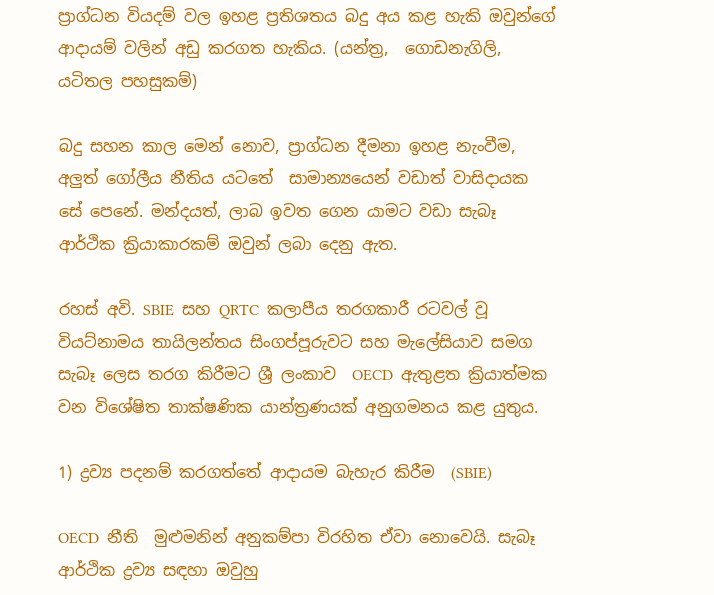ප්‍රාග්ධන වියදම් වල ඉහළ ප්‍රතිශතය බදු අය කළ හැකි ඔවුන්ගේ ආදායම් වලින් අඩු කරගත හැකිය. (යන්ත්‍ර,  ගොඩනැගිලි, යටිතල පහසුකම්)

බදු සහන කාල මෙන් නොව, ප්‍රාග්ධන දීමනා ඉහළ නැංවීම, අලු‍ත් ගෝලීය නීතිය යටතේ  සාමාන්‍යයෙන් වඩාත් වාසිදායක සේ පෙනේ. මන්දයත්, ලාබ ඉවත ගෙන යාමට වඩා සැබෑ ආර්ථික ක්‍රියාකාරකම් ඔවුන් ලබා දෙනු ඇත.

රහස් අවි. SBIE  සහ QRTC  කලාපීය තරගකාරී රටවල් වූ වියට්නාමය තායිලන්තය සිංගප්පූරුවට සහ මැලේසියාව සමග සැබෑ ලෙස තරග කිරීමට ශ්‍රී ලංකාව  OECD  ඇතුළත ක්‍රියාත්මක වන විශේෂිත තාක්ෂණික යාන්ත්‍රණයක් අනුගමනය කළ යුතුය.

1) ද්‍රව්‍ය පදනම් කරගත්තේ ආදායම බැහැර කිරීම  (SBIE)

OECD  නීති  මුළුමනින් අනුකම්පා විරහිත ඒවා නොවෙයි. සැබෑ ආර්ථික ද්‍රව්‍ය සඳහා ඔවුහු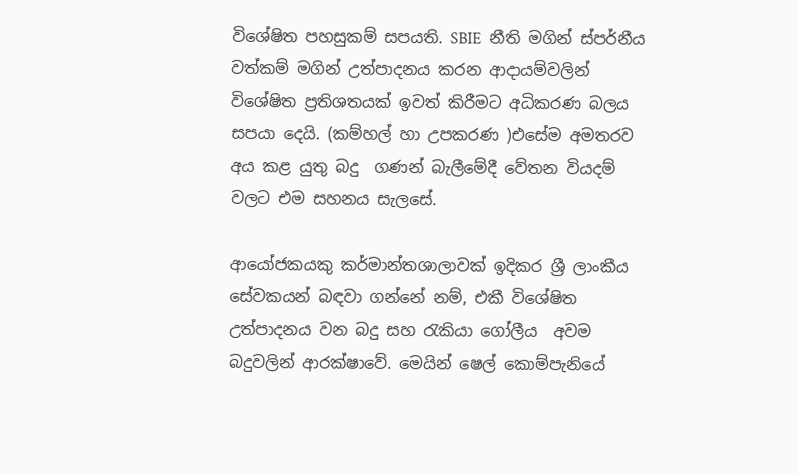විශේෂිත පහසුකම් සපයති. SBIE  නීති මගින් ස්පර්නීය වත්කම් මගින් උත්පාදනය කරන ආදායම්වලින් විශේෂිත ප්‍රතිශතයක් ඉවත් කිරීමට අධිකරණ බලය සපයා දෙයි. (කම්හල් හා උපකරණ )එසේම අමතරව අය කළ යුතු බදු  ගණන් බැලීමේදී වේතන වියදම් වලට එම සහනය සැලසේ.

ආයෝජකයකු කර්මාන්තශාලාවක් ඉදිකර‍ ශ්‍රී ලාංකීය සේවකයන් බඳවා ගන්නේ නම්, එකී විශේෂිත උත්පාදනය වන බදු සහ රැකියා ගෝලීය  අවම බදුවලින් ආරක්ෂාවේ. මෙයින් ෂෙල් කොම්පැනියේ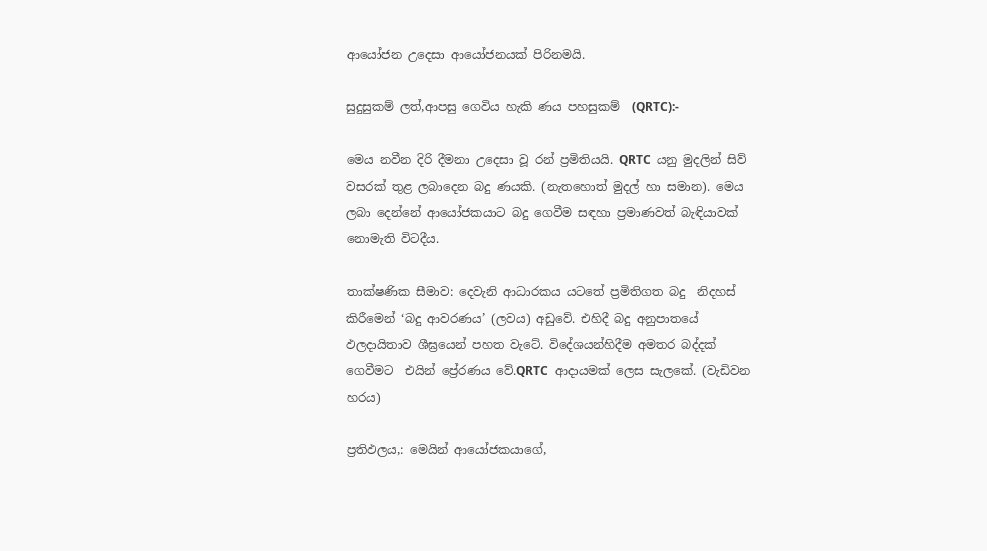ආයෝජන උදෙසා ආයෝජනයක් පිරිනමයි.

සුදුසුකම් ලත්,ආපසු ගෙවිය හැකි ණය පහසුකම්  (QRTC):-

මෙය නවීන දිරි දීමනා උදෙසා වූ රන් ප්‍රමිතියයි. QRTC  යනු මුදලින් සිව් වසරක් තුළ ලබාදෙන බදු ණයකි. (නැතහොත් මුදල් හා සමාන). මෙය ලබා දෙන්නේ ආයෝජකයාට බදු ගෙවීම සඳහා ප්‍රමාණවත් බැඳියාවක් නොමැති විටදීය.

තාක්ෂණික සීමාව: දෙවැනි ආධාරකය යටතේ ප්‍රමිතිගත බදු  නිදහස් කිරීමෙන් ‘බදු ආවරණය’ (ලවය) අඩුවේ. එහිදී බදු අනුපාතයේ ඵලදායිතාව ශීඝ්‍රයෙන් පහත වැටේ. විදේශයන්හිදීම අමතර බද්දක් ගෙවීමට  එයින් ප්‍රේරණය වේ.QRTC  ආදායමක් ලෙස සැලකේ. (වැඩිවන හරය)

ප්‍රතිඵලය,: මෙයින් ආයෝජකයාගේ,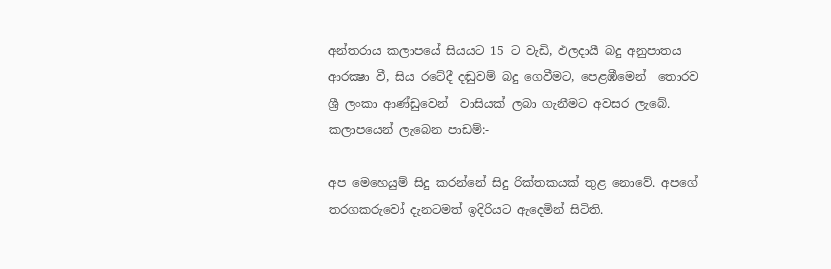අන්තරාය කලාපයේ සියයට 15 ට වැඩි, ඵලදායී බදු අනුපාතය ආරක්‍ෂා වී, සිය රටේදී දඬුවම් බදු ගෙවීමට, පෙළඹීමෙන්  තොරව ශ්‍රී ලංකා ආණ්ඩුවෙන්  වාසියක් ලබා ගැනීමට අවසර ලැබේ.
කලාපයෙන් ලැබෙන පාඩම්:-

අප මෙහෙයුම් සිදු කරන්නේ සිදු රික්තකයක් තුළ නොවේ. අපගේ තරගකරුවෝ දැනටමත් ඉදිරියට ඇදෙමින් සිටිති.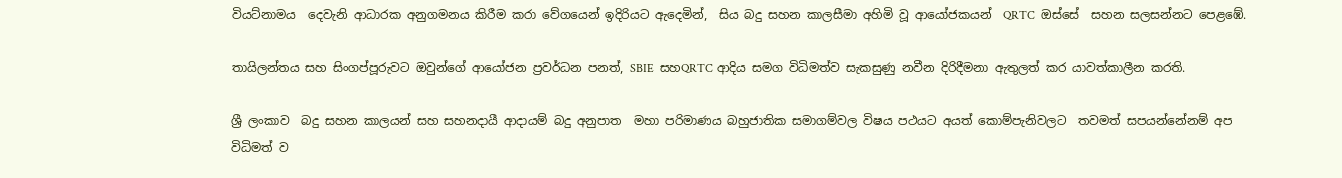වියට්නාමය  දෙවැනි ආධාරක අනුගමනය කිරීම කරා වේගයෙන් ඉදිරියට ඇදෙමින්,  සිය බදු සහන කාලසීමා අහිමි වූ ආයෝජකයන්  QRTC  ඔස්සේ  සහන සලසන්නට පෙළඹේ.

තායිලන්තය සහ සිංගප්පූරුවට ඔවුන්ගේ ආයෝජන ප්‍රවර්ධන පනත්, SBIE  සහQRTC ආදිය සමග විධිමත්ව සැකසුණු නවීන දිරිදීමනා ඇතුලත් කර යාවත්කාලීන කරති.

ශ්‍රී ලංකාව  බදු සහන කාලයන් සහ සහනදායී ආදායම් බදු අනුපාත  මහා පරිමාණය බහුජාතික සමාගම්වල විෂය පථයට අයත් කොම්පැනිවලට  තවමත් සපයන්නේනම් අප විධිමත් ව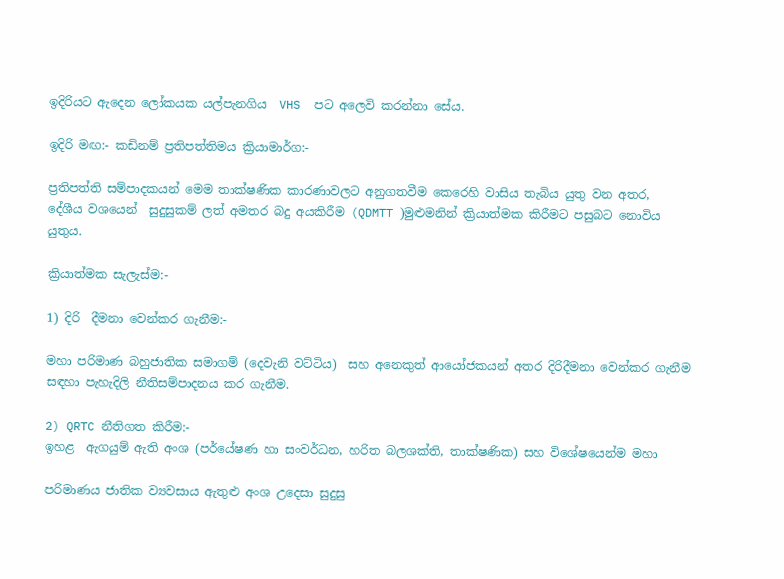ඉදිරියට ඇදෙන ලෝකයක යල්පැනගිය  VHS  පට අලෙවි කරන්නා සේය.

ඉදිරි මඟ:- කඩිනම් ප්‍රතිපත්තිමය ක්‍රියාමාර්ග:-

ප්‍රතිපත්ති සම්පාදකයන් මෙම තාක්ෂණික කාරණාවලට අනුගතවීම කෙරෙහි වාසිය තැබිය යුතු වන අතර,
දේශීය වශයෙන්  සුදුසුකම් ලත් අමතර බදු අයකිරීම (QDMTT )මුළුමනින් ක්‍රියාත්මක කිරීමට පසුබට නොවිය යුතුය.

ක්‍රියාත්මක සැලැස්ම:-

1) දිරි  දීමනා වෙන්කර ගැනීම:-

මහා පරිමාණ බහුජාතික සමාගම් (දෙවැනි වට්ටිය)  සහ අනෙකුත් ආයෝජකයන් අතර දිරිදීමනා වෙන්කර ගැනීම සඳහා පැහැදිලි නීතිසම්පාදනය කර ගැනීම.

2) QRTC නීතිගත කිරීම:-
ඉහළ  ඇගයුම් ඇති අංශ (පර්යේෂණ හා සංවර්ධන, හරිත බලශක්ති, තාක්ෂණික) සහ විශේෂයෙන්ම මහා

පරිමාණය ජාතික ව්‍යවසාය ඇතුළු අංශ උදෙසා සුදුසු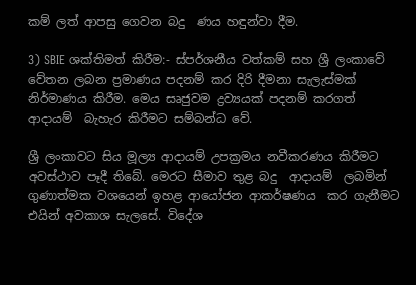කම් ලත් ආපසු ගෙවන බදු  ණය හඳුන්වා දීම.

3) SBIE ශක්තිමත් කිරීම:- ස්පර්ශනීය වත්කම් සහ ශ්‍රී ලංකාවේ වේතන ලබන ප්‍රමාණය පදනම් කර දිරි දීමනා සැලැස්මක් නිර්මාණය කිරීම. මෙය සෘජුවම ද්‍රව්‍යයක් පදනම් කරගත් ආදායම්  බැහැර කිරීමට සම්බන්ධ වේ.

ශ්‍රී ලංකාවට සිය මූල්‍ය ආදායම් උපක්‍රමය නවීකරණය කිරීමට අවස්ථාව පෑදී තිබේ. මෙරට සීමාව තුළ බදු  ආදායම්  ලබමින් ගුණාත්මක වශයෙන් ඉහළ ආයෝජන ආකර්ෂණය  කර ගැනීමට එයින් අවකාශ සැලසේ. විදේශ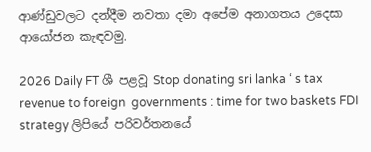ආණ්ඩුවලට දන්දීම නවතා දමා අපේම අනාගතය උදෙසා ආයෝජන කැඳවමු.

2026 Daily FT ශී පළවූ Stop donating sri lanka ‘ s tax revenue to foreign  governments : time for two baskets FDI strategy ලිපියේ පරිවර්තනයේ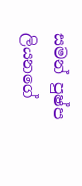සමන් පුෂ්ප ලියනගේ